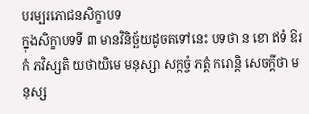បរម្បរភោជនសិក្ខាបទ
ក្នុងសិក្ខាបទទី ៣ មានវិនិច្ឆ័យដូចតទៅនេះ បទថា ន ខោ ឥទំ ឱរកំ ភវិស្សតិ យថាយិមេ មនុស្សា សក្កច្ចំ ភត្តំ ករោន្តិ សេចក្តីថា មនុស្ស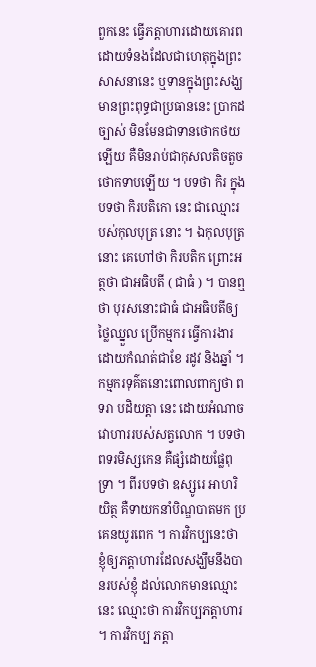ពួកនេះ ធ្វើភត្តាហារដោយគោរព ដោយទំនងដែលជាហេតុក្នុងព្រះ សាសនានេះ ឬទានក្នុងព្រះសង្ឃ មានព្រះពុទ្ធជាប្រធាននេះ ប្រាកដច្បាស់ មិនមែនជាទានថោកថយឡើយ គឺមិនរាប់ជាកុសលតិចតួចថោកទាបឡើយ ។ បទថា កិរ ក្នុងបទថា កិរបតិកោ នេះ ជាឈ្មោះរបស់កុលបុត្រ នោះ ។ ឯកុលបុត្រនោះ គេហៅថា កិរបតិក ព្រោះអត្ថថា ជាអធិបតី ( ជាធំ ) ។ បានឮថា បុរសនោះជាធំ ជាអធិបតីឲ្យថ្លៃឈ្នួល ប្រើកម្មករ ធ្វើការងារដោយកំណត់ជាខែ រដូវ និងឆ្នាំ ។ កម្មករទុគ៌តនោះពោលពាក្យថា ពទរា បដិយត្តា នេះ ដោយអំណាចវោហាររបស់សត្វលោក ។ បទថា ពទរមិស្សកេន គឺផ្សំដោយផ្លែពុទ្រា ។ ពីរបទថា ឧស្សូរេ អាហរិយិត្ថ គឺទាយកនាំបិណ្ឌបាតមក ប្រគេនយូរពេក ។ ការវិកប្បនេះថា ខ្ញុំឲ្យភត្តាហារដែលសង្ឃឹមនឹងបានរបស់ខ្ញុំ ដល់លោកមានឈ្មោះនេះ ឈ្មោះថា ការវិកប្បភត្តាហារ ។ ការវិកប្ប ភត្តា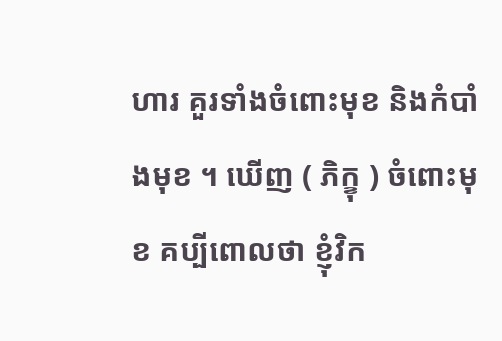ហារ គួរទាំងចំពោះមុខ និងកំបាំងមុខ ។ ឃើញ ( ភិក្ខុ ) ចំពោះមុខ គប្បីពោលថា ខ្ញុំវិក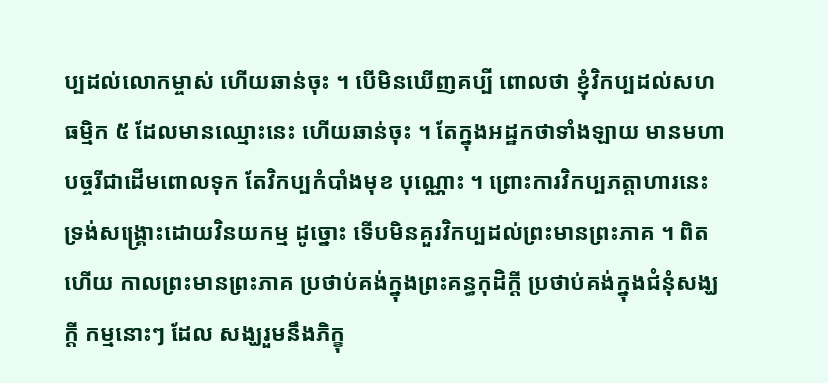ប្បដល់លោកម្ចាស់ ហើយឆាន់ចុះ ។ បើមិនឃើញគប្បី ពោលថា ខ្ញុំវិកប្បដល់សហធម្មិក ៥ ដែលមានឈ្មោះនេះ ហើយឆាន់ចុះ ។ តែក្នុងអដ្ឋកថាទាំងឡាយ មានមហាបច្ចរីជាដើមពោលទុក តែវិកប្បកំបាំងមុខ បុណ្ណោះ ។ ព្រោះការវិកប្បភត្តាហារនេះ ទ្រង់សង្គ្រោះដោយវិនយកម្ម ដូច្នោះ ទើបមិនគួរវិកប្បដល់ព្រះមានព្រះភាគ ។ ពិតហើយ កាលព្រះមានព្រះភាគ ប្រថាប់គង់ក្នុងព្រះគន្ធកុដិក្តី ប្រថាប់គង់ក្នុងជំនុំសង្ឃក្តី កម្មនោះៗ ដែល សង្ឃរួមនឹងភិក្ខុ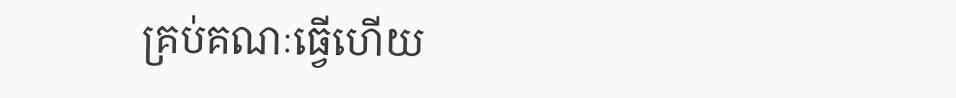គ្រប់គណៈធ្វើហើយ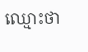ឈ្មោះថា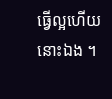ធ្វើល្អហើយនោះឯង ។